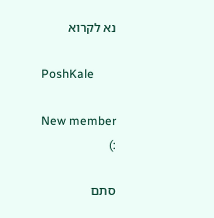נא לקרוא

PoshKale

New member
:)

סתם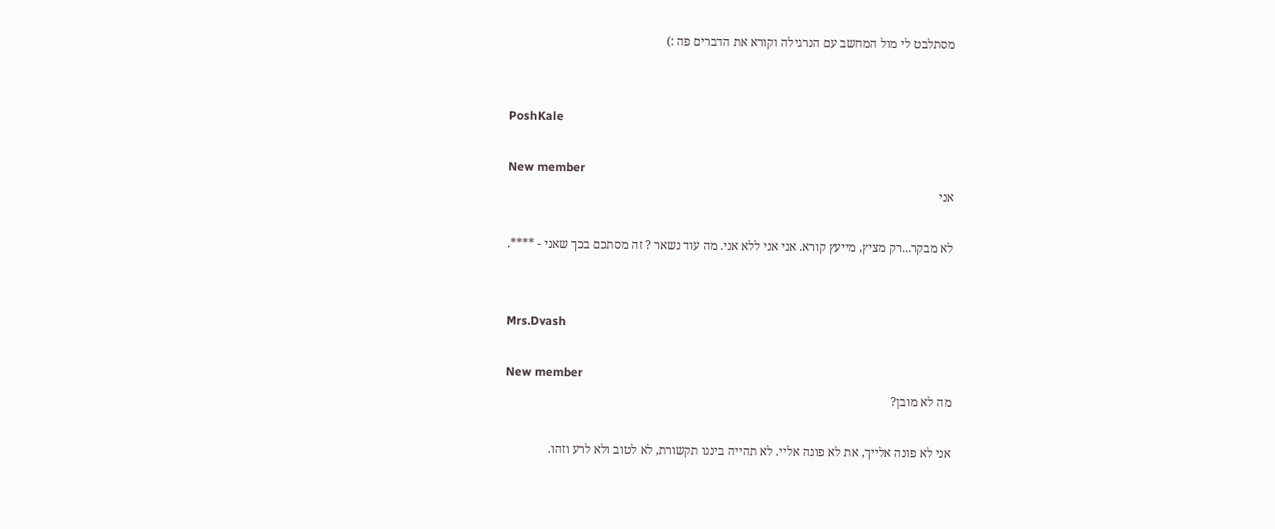מסתלבט לי מול המחשב עם הנרגילה וקורא את הדברים פה :)


PoshKale

New member
אני

לא מבקר...רק מציץ, מייעץ קורא. אני אני ללא אני. מה עוד נשאר ? זה מסתכם בכך שאני - ****.


Mrs.Dvash

New member
מה לא מובן?

אני לא פונה אלייך, את לא פונה אליי. לא תהייה ביננו תקשורת, לא לטוב ולא לרע וזהו.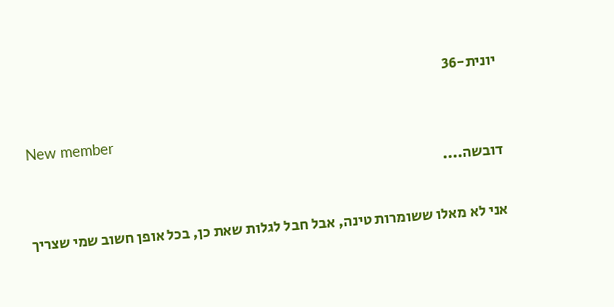יונית-36

New member
דובשה....

אני לא מאלו ששומרות טינה, אבל חבל לגלות שאת כן, בכל אופן חשוב שמי שצריך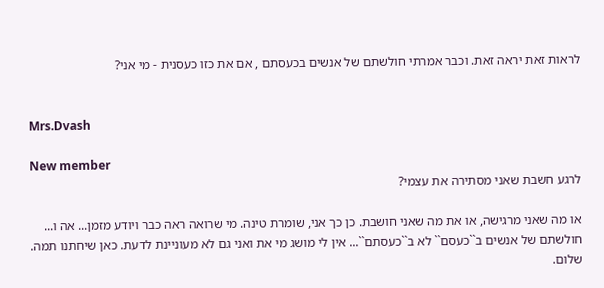לראות זאת יראה זאת. וכבר אמרתי חולשתם של אנשים בכעסתם , אם את כזו כעסנית - מי אני?


Mrs.Dvash

New member
לרגע חשבת שאני מסתירה את עצמי?

או מה שאני מרגישה, או את מה שאני חושבת. כן כך אני, שומרת טינה. מי שרואה ראה כבר ויודע מזמן... אה ו... חולשתם של אנשים ב``כעסם`` לא ב``כעסתם``... אין לי מושג מי את ואני גם לא מעוניינת לדעת. כאן שיחתנו תמה. שלום.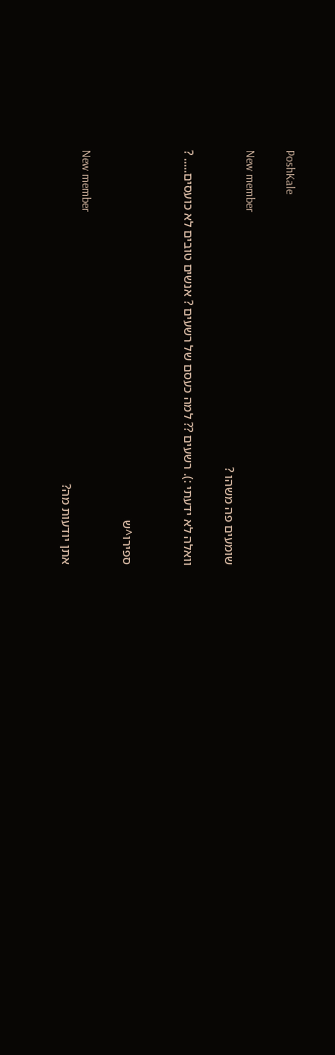PoshKale

New member
שומעים פה משהו ?

וואלה לא ידעתי :). רשעים ?? למה כעסם של רשעים ? אנשים טובים לא כועסים..... ?


ספירו^ש

New member
אתן יודעות מה?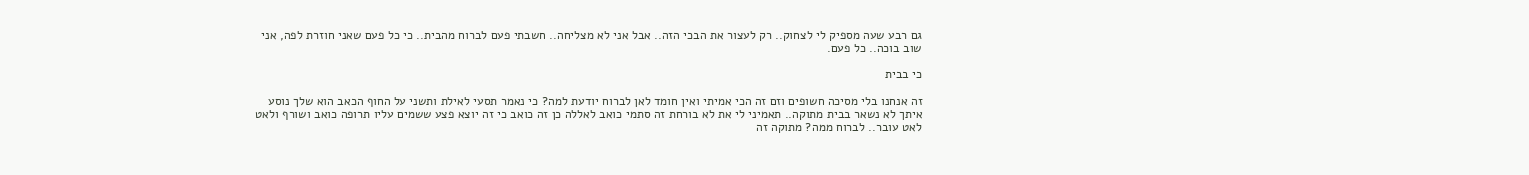גם רבע שעה מספיק לי לצחוק.. רק לעצור את הבכי הזה.. אבל אני לא מצליחה.. חשבתי פעם לברוח מהבית.. כי כל פעם שאני חוזרת לפה, אני שוב בוכה.. כל פעם.

כי בבית

זה אנחנו בלי מסיכה חשופים וזם זה הכי אמיתי ואין חומד לאן לברוח יודעת למה? כי נאמר תסעי לאילת ותשני על החוף הכאב הוא שלך נוסע איתך לא נשאר בבית מתוקה.. תאמיני לי את לא בורחת זה סתמי כואב לאללה כן זה כואב כי זה יוצא פצע ששמים עליו תרופה כואב ושורף ולאט לאט עובר.. לברוח ממה? מתוקה זה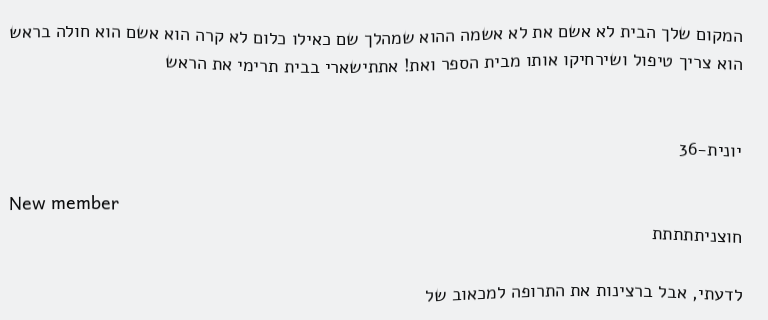המקום שלך הבית לא אשם את לא אשמה ההוא שמהלך שם כאילו כלום לא קרה הוא אשם הוא חולה בראש הוא צריך טיפול ושירחיקו אותו מבית הספר ואת! אתתישארי בבית תרימי את הראש


יונית-36

New member
חוצניתתתתת

לדעתי, אבל ברצינות את התרופה למכאוב של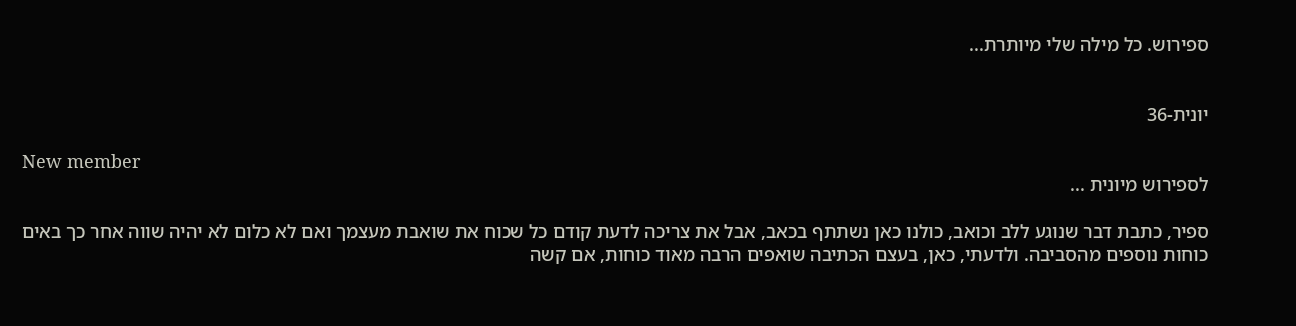ספירוש. כל מילה שלי מיותרת...


יונית-36

New member
לספירוש מיונית ...

ספיר, כתבת דבר שנוגע ללב וכואב, כולנו כאן נשתתף בכאב, אבל את צריכה לדעת קודם כל שכוח את שואבת מעצמך ואם לא כלום לא יהיה שווה אחר כך באים כוחות נוספים מהסביבה. ולדעתי, כאן, בעצם הכתיבה שואפים הרבה מאוד כוחות, אם קשה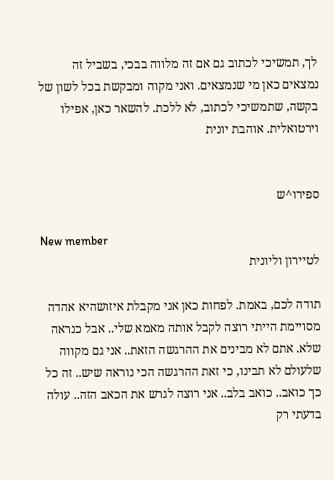לך, תמשיכי לכתוב גם אם זה מלווה בבכי, בשביל זה נמצאים כאן מי שנמצאים. ואני מקוה ומבקשת בכל לשון של בקשה, שתמשיכי לכתוב, לא ללכת. להשאר כאן, אפילו וירטואלית. אוהבת יונית


ספירו^ש

New member
לטיירון וליונית

תודה לכם, באמת. לפחות כאן אני מקבלת איזושהיא אהדה מסויימת הייתי רוצה לקבל אותה מאמא שלי.. אבל כנראה שלא. אתם לא מבינים את ההרגשה הזאת.. אני גם מקווה שלעולם לא תבינו, כי זאת ההרגשה הכי נוראה שיש.. זה כל כך כואב.. כואב בלב.. אני רוצה לגרש את הכאב הזה.. עולה בדעתי רק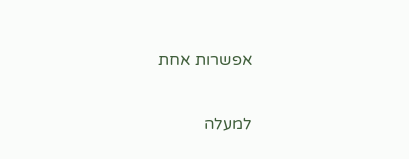אפשרות אחת

למעלה